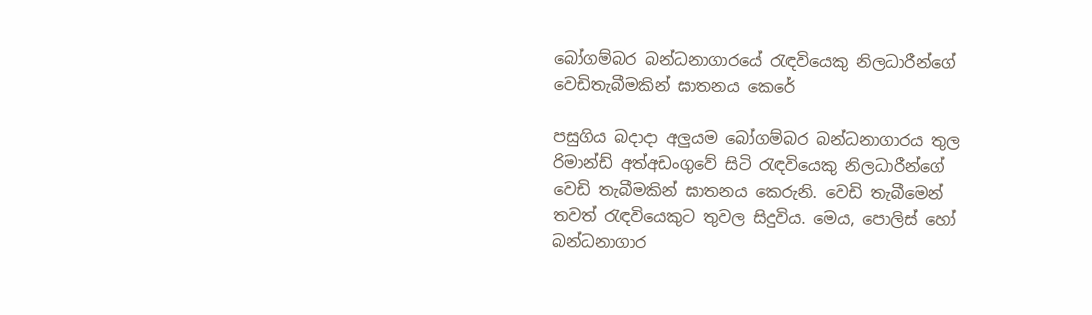බෝගම්බර බන්ධනාගාරයේ රැඳවියෙකු නිලධාරීන්ගේ වෙඩිතැබීමකින් ඝාතනය කෙරේ

පසුගිය බදාදා අලුයම බෝගම්බර බන්ධනාගාරය තුල රිමාන්ඩ් අත්අඩංගුවේ සිටි රැඳවියෙකු නිලධාරීන්ගේ වෙඩි තැබීමකින් ඝාතනය කෙරුනි. වෙඩි තැබීමෙන් තවත් රැඳවියෙකුට තුවල සිදුවිය. මෙය, පොලිස් හෝ බන්ධනාගාර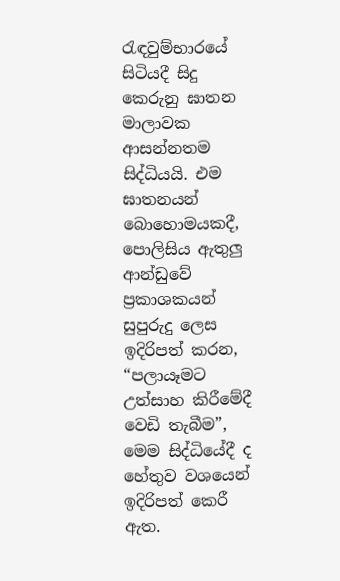රැඳවුම්භාරයේ සිටියදී සිදු කෙරුනු ඝාතන මාලාවක ආසන්නතම සිද්ධියයි. එම ඝාතනයන් බොහොමයකදී, පොලිසිය ඇතුලු ආන්ඩුවේ ප්‍රකාශකයන් සුපුරුදු ලෙස ඉදිරිපත් කරන, “පලායෑමට උත්සාහ කිරීමේදී වෙඩි තැබීම”, මෙම සිද්ධියේදී ද හේතුව වශයෙන් ඉදිරිපත් කෙරී ඇත.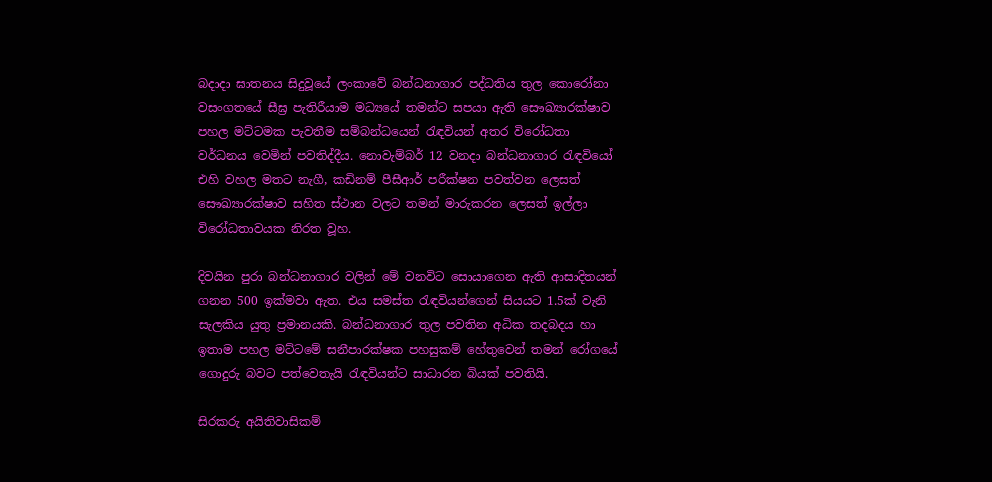බදාදා ඝාතනය සිදුවූයේ ලංකාවේ බන්ධනාගාර පද්ධතිය තුල කොරෝනා වසංගතයේ සීඝ්‍ර පැතිරීයාම මධ්‍යයේ තමන්ට සපයා ඇති සෞඛ්‍යාරක්ෂාව පහල මට්ටමක පැවතීම සම්බන්ධයෙන් රැඳවියන් අතර විරෝධතා වර්ධනය වෙමින් පවතිද්දීය. නොවැම්බර් 12 වනදා බන්ධනාගාර රැඳවියෝ එහි වහල මතට නැගී, කඩිනම් පීසීආර් පරීක්ෂන පවත්වන ලෙසත් සෞඛ්‍යාරක්ෂාව සහිත ස්ථාන වලට තමන් මාරුකරන ලෙසත් ඉල්ලා විරෝධතාවයක නිරත වූහ.

දිවයින පුරා බන්ධනාගාර වලින් මේ වනවිට සොයාගෙන ඇති ආසාදිතයන් ගනන 500 ඉක්මවා ඇත. එය සමස්ත රැඳවියන්ගෙන් සියයට 1.5ක් වැනි සැලකිය යුතු ප්‍රමානයකි. බන්ධනාගාර තුල පවතින අධික තදබදය හා ඉතාම පහල මට්ටමේ සනීපාරක්ෂක පහසුකම් හේතුවෙන් තමන් රෝගයේ ගොදුරු බවට පත්වෙතැයි රැඳවියන්ට සාධාරන බියක් පවතියි.

සිරකරු අයිතිවාසිකම්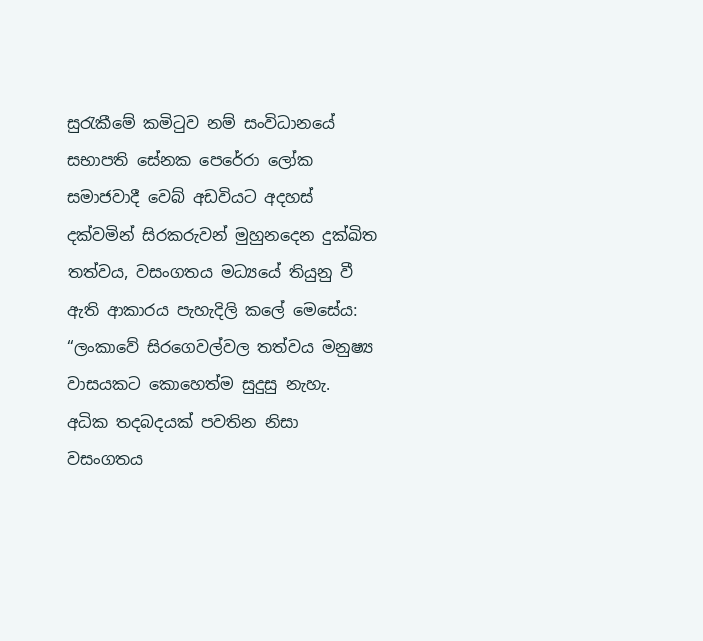සුරැකීමේ කමිටුව නම් සංවිධානයේ සභාපති සේනක පෙරේරා ලෝක සමාජවාදී වෙබ් අඩවියට අදහස් දක්වමින් සිරකරුවන් මුහුනදෙන දුක්ඛිත තත්වය, වසංගතය මධ්‍යයේ තියුනු වී ඇති ආකාරය පැහැදිලි කලේ මෙසේය: “ලංකාවේ සිරගෙවල්වල තත්වය මනුෂ්‍ය වාසයකට කොහෙත්ම සුදුසු නැහැ. අධික තදබදයක් පවතින නිසා වසංගතය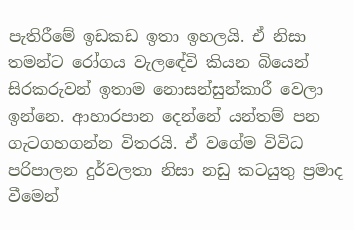පැතිරීමේ ඉඩකඩ ඉතා ඉහලයි. ඒ නිසා තමන්ට රෝගය වැලඳේවි කියන බියෙන් සිරකරුවන් ඉතාම නොසන්සුන්කාරී වෙලා ඉන්නෙ. ආහාරපාන දෙන්නේ යන්තම් පන ගැටගහගන්න විතරයි. ඒ වගේම විවිධ පරිපාලන දුර්වලතා නිසා නඩු කටයුතු ප්‍රමාද වීමෙන්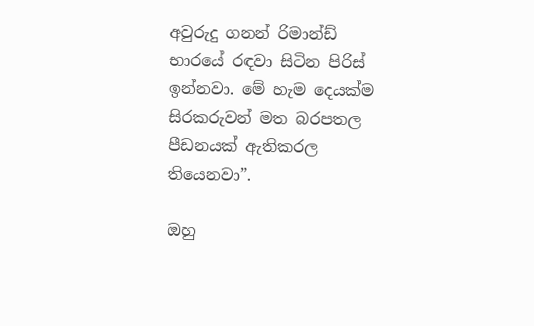අවුරුදු ගනන් රිමාන්ඩ් භාරයේ රඳවා සිටින පිරිස් ඉන්නවා. මේ හැම දෙයක්ම සිරකරුවන් මත බරපතල පීඩනයක් ඇතිකරල තියෙනවා”.

ඔහු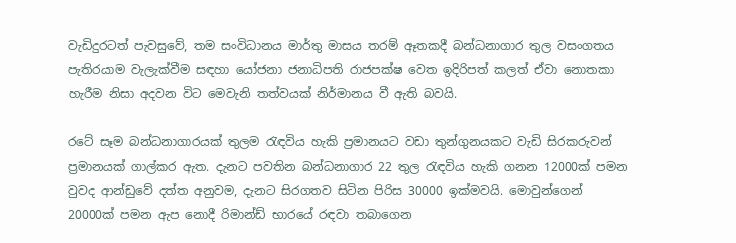වැඩිදුරටත් පැවසුවේ, තම සංවිධානය මාර්තු මාසය තරම් ඈතකදී බන්ධනාගාර තුල වසංගතය පැතිරයාම වැලැක්වීම සඳහා යෝජනා ජනාධිපති රාජපක්ෂ වෙත ඉදිරිපත් කලත් ඒවා නොතකා හැරීම නිසා අදවන විට මෙවැනි තත්වයක් නිර්මානය වී ඇති බවයි.

රටේ සෑම බන්ධනාගාරයක් තුලම රැඳවිය හැකි ප්‍රමානයට වඩා තුන්ගුනයකට වැඩි සිරකරුවන් ප්‍රමානයක් ගාල්කර ඇත. දැනට පවතින බන්ධනාගාර 22 තුල රැඳවිය හැකි ගනන 12000ක් පමන වුවද ආන්ඩුවේ දත්ත අනුවම, දැනට සිරගතව සිටින පිරිස 30000 ඉක්මවයි. මොවුන්ගෙන් 20000ක් පමන ඇප නොදී රිමාන්ඩ් භාරයේ රඳවා තබාගෙන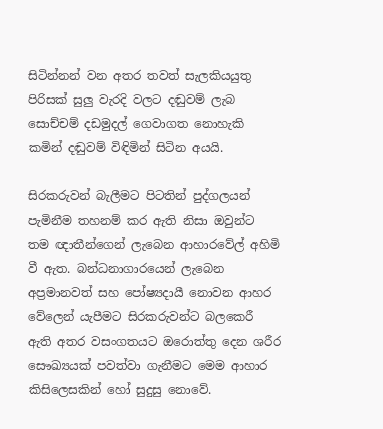සිටින්නන් වන අතර තවත් සැලකියයුතු පිරිසක් සුලු වැරදි වලට දඬුවම් ලැබ සොච්චම් දඩමුදල් ගෙවාගත නොහැකි කමින් දඬුවම් විඳිමින් සිටින අයයි.

සිරකරුවන් බැලීමට පිටතින් පුද්ගලයන් පැමිනීම තහනම් කර ඇති නිසා ඔවුන්ට තම ඥාතීන්ගෙන් ලැබෙන ආහාරවේල් අහිමි වී ඇත. බන්ධනාගාරයෙන් ලැබෙන අප්‍රමානවත් සහ පෝෂ්‍යදායී නොවන ආහර වේලෙන් යැපීමට සිරකරුවන්ට බලකෙරී ඇති අතර වසංගතයට ඔරොත්තු දෙන ශරීර සෞඛ්‍යයක් පවත්වා ගැනීමට මෙම ආහාර කිසිලෙසකින් හෝ සුදුසු නොවේ.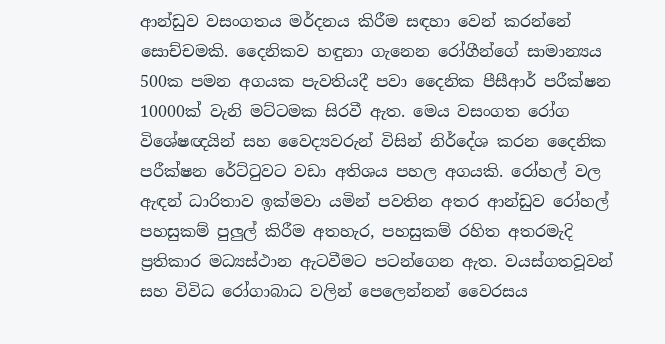ආන්ඩුව වසංගතය මර්දනය කිරීම සඳහා වෙන් කරන්නේ සොච්චමකි. දෛනිකව හඳුනා ගැනෙන රෝගීන්ගේ සාමාන්‍යය 500ක පමන අගයක පැවතියදී පවා දෛනික පීසීආර් පරීක්ෂන 10000ක් වැනි මට්ටමක සිරවී ඇත. මෙය වසංගත රෝග විශේෂඥයින් සහ වෛද්‍යවරුන් විසින් නිර්දේශ කරන දෛනික පරීක්ෂන රේට්ටුවට වඩා අතිශය පහල අගයකි. රෝහල් වල ඇඳන් ධාරිතාව ඉක්මවා යමින් පවතින අතර ආන්ඩුව රෝහල් පහසුකම් පුලුල් කිරීම අතහැර, පහසුකම් රහිත අතරමැදි ප්‍රතිකාර මධ්‍යස්ථාන ඇටවීමට පටන්ගෙන ඇත. වයස්ගතවූවන් සහ විවිධ රෝගාබාධ වලින් පෙලෙන්නන් වෛරසය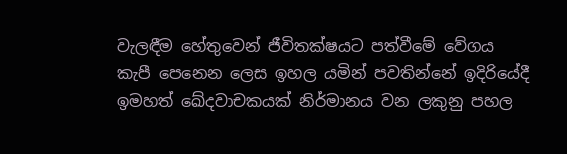වැලඳීම හේතුවෙන් ජීවිතක්ෂයට පත්වීමේ වේගය කැපී පෙනෙන ලෙස ඉහල යමින් පවතින්නේ ඉදිරියේදී ඉමහත් ඛේදවාචකයක් නිර්මානය වන ලකුනු පහල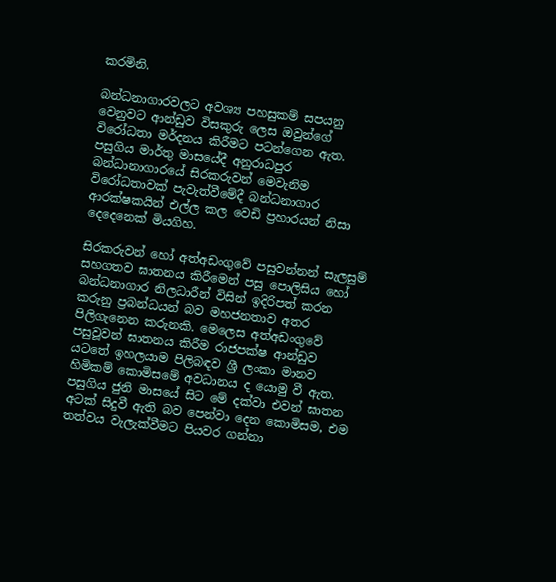කරමිනි.

බන්ධනාගාරවලට අවශ්‍ය පහසුකම් සපයනු වෙනුවට ආන්ඩුව විසකුරු ලෙස ඔවුන්ගේ විරෝධතා මර්දනය කිරීමට පටන්ගෙන ඇත. පසුගිය මාර්තු මාසයේදී අනුරාධපුර බන්ධානාගාරයේ සිරකරුවන් මෙවැනිම විරෝධතාවක් පැවැත්වීමේදී බන්ධනාගාර ආරක්ෂකයින් එල්ල කල වෙඩි ප්‍රහාරයන් නිසා දෙදෙනෙක් මියගිහ.

සිරකරුවන් හෝ අත්අඩංගුවේ පසුවන්නන් සැලසුම් සහගතව ඝාතනය කිරීමෙන් පසු පොලිසිය හෝ බන්ධනාගාර නිලධාරීන් විසින් ඉදිරිපත් කරන කරුනු ප්‍රබන්ධයන් බව මහජනතාව අතර පිලිගැනෙන කරුනකි. මෙලෙස අත්අඩංගුවේ පසුවූවන් ඝාතනය කිරීම රාජපක්ෂ ආන්ඩුව යටතේ ඉහලයාම පිලිබඳව ශ්‍රී ලංකා මානව හිමිකම් කොමිසමේ අවධානය ද යොමු වී ඇත. පසුගිය ජුනි මාසයේ සිට මේ දක්වා එවන් ඝාතන අටක් සිදුවී ඇති බව පෙන්වා දෙන කොමිසම, එම තත්වය වැලැක්වීමට පියවර ගන්නා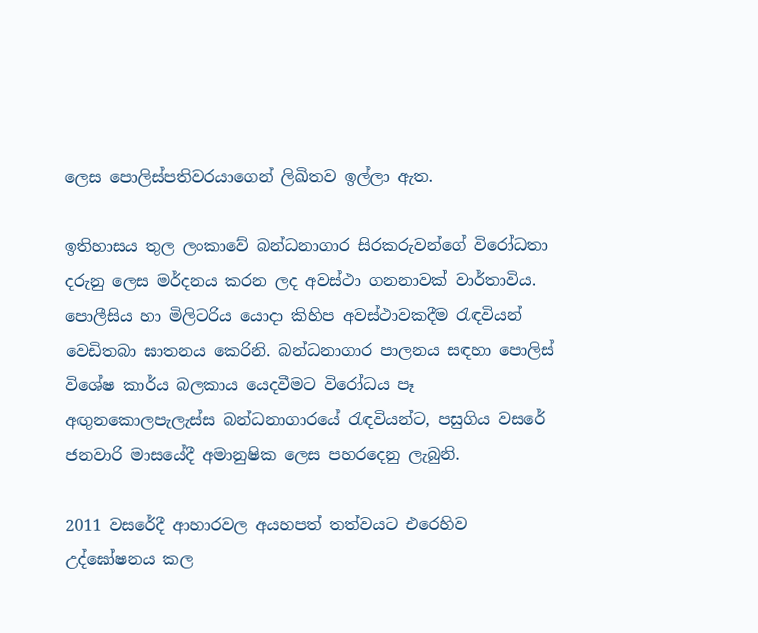ලෙස පොලිස්පතිවරයාගෙන් ලිඛිතව ඉල්ලා ඇත.

ඉතිහාසය තුල ලංකාවේ බන්ධනාගාර සිරකරුවන්ගේ විරෝධතා දරුනු ලෙස මර්දනය කරන ලද අවස්ථා ගනනාවක් වාර්තාවිය. පොලීසිය හා මිලිටරිය යොදා කිහිප අවස්ථාවකදීම රැඳවියන් වෙඩිතබා ඝාතනය කෙරිනි. බන්ධනාගාර පාලනය සඳහා පොලිස් විශේෂ කාර්ය බලකාය යෙදවීමට විරෝධය පෑ අඟුනකොලපැලැස්ස බන්ධනාගාරයේ රැඳවියන්ට, පසුගිය වසරේ ජනවාරි මාසයේදී අමානුෂික ලෙස පහරදෙනු ලැබුනි.

2011 වසරේදී ආහාරවල අයහපත් තත්වයට එරෙහිව උද්ඝෝෂනය කල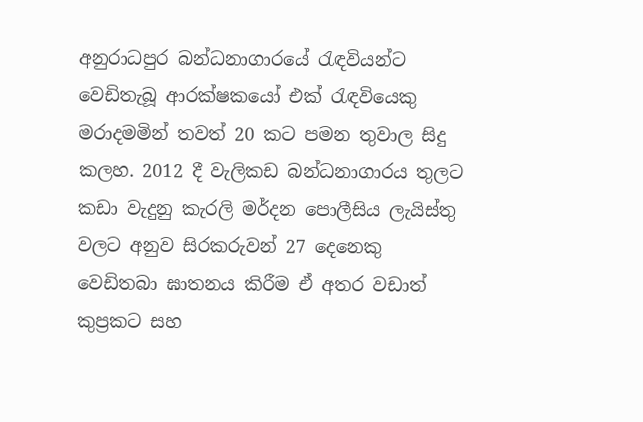අනුරාධපුර බන්ධනාගාරයේ රැඳවියන්ට වෙඩිතැබූ ආරක්ෂකයෝ එක් රැඳවියෙකු මරාදමමින් තවත් 20 කට පමන තුවාල සිදු කලහ. 2012 දී වැලිකඩ බන්ධනාගාරය තුලට කඩා වැදුනු කැරලි මර්දන පොලීසිය ලැයිස්තු වලට අනුව සිරකරුවන් 27 දෙනෙකු වෙඩිතබා ඝාතනය කිරීම ඒ අතර වඩාත් කුප්‍රකට සහ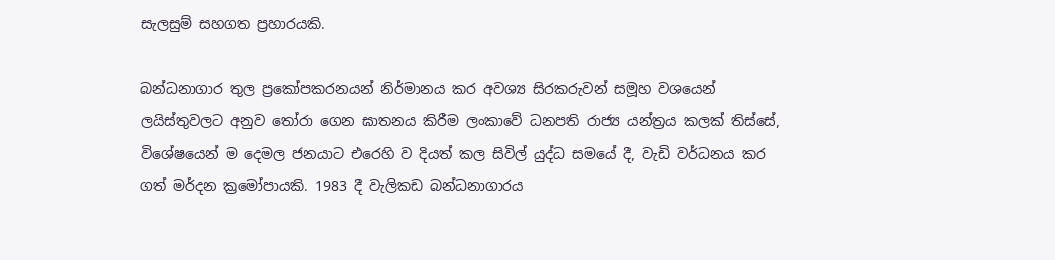සැලසුම් සහගත ප්‍රහාරයකි.

බන්ධනාගාර තුල ප්‍රකෝපකරනයන් නිර්මානය කර අවශ්‍ය සිරකරුවන් සමූහ වශයෙන් ලයිස්තුවලට අනුව තෝරා ගෙන ඝාතනය කිරීම ලංකාවේ ධනපති රාජ්‍ය යන්ත්‍රය කලක් තිස්සේ, විශේෂයෙන් ම දෙමල ජනයාට එරෙහි ව දියත් කල සිවිල් යුද්ධ සමයේ දී, වැඩි වර්ධනය කර ගත් මර්දන ක්‍රමෝපායකි. 1983 දී වැලිකඩ බන්ධනාගාරය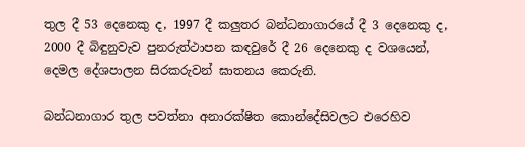තුල දී 53 දෙනෙකු ද, 1997 දී කලුතර බන්ධනාගාරයේ දී 3 දෙනෙකු ද, 2000 දී බිඳුනුවැව පුනරුත්ථාපන කඳවුරේ දී 26 දෙනෙකු ද වශයෙන්, දෙමල දේශපාලන සිරකරුවන් ඝාතනය කෙරුනි.

බන්ධනාගාර තුල පවත්නා අනාරක්ෂිත කොන්දේසිවලට එරෙහිව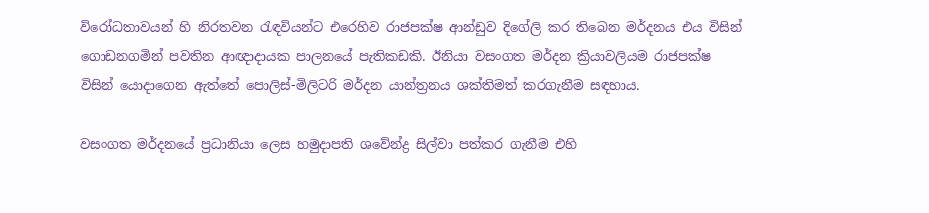විරෝධතාවයන් හි නිරතවන රැඳවියන්ට එරෙහිව රාජපක්ෂ ආන්ඩුව දිගේලි කර තිබෙන මර්දනය එය විසින් ගොඩනගමින් පවතින ආඥාදායක පාලනයේ පැතිකඩකි. ඊනියා වසංගත මර්දන ක්‍රියාවලියම රාජපක්ෂ විසින් යොදාගෙන ඇත්තේ පොලිස්-මිලිටරි මර්දන යාන්ත්‍රනය ශක්තිමත් කරගැනීම සඳහාය.

වසංගත මර්දනයේ ප්‍රධානියා ලෙස හමුදාපති ශවේන්ද්‍ර සිල්වා පත්කර ගැනීම එහි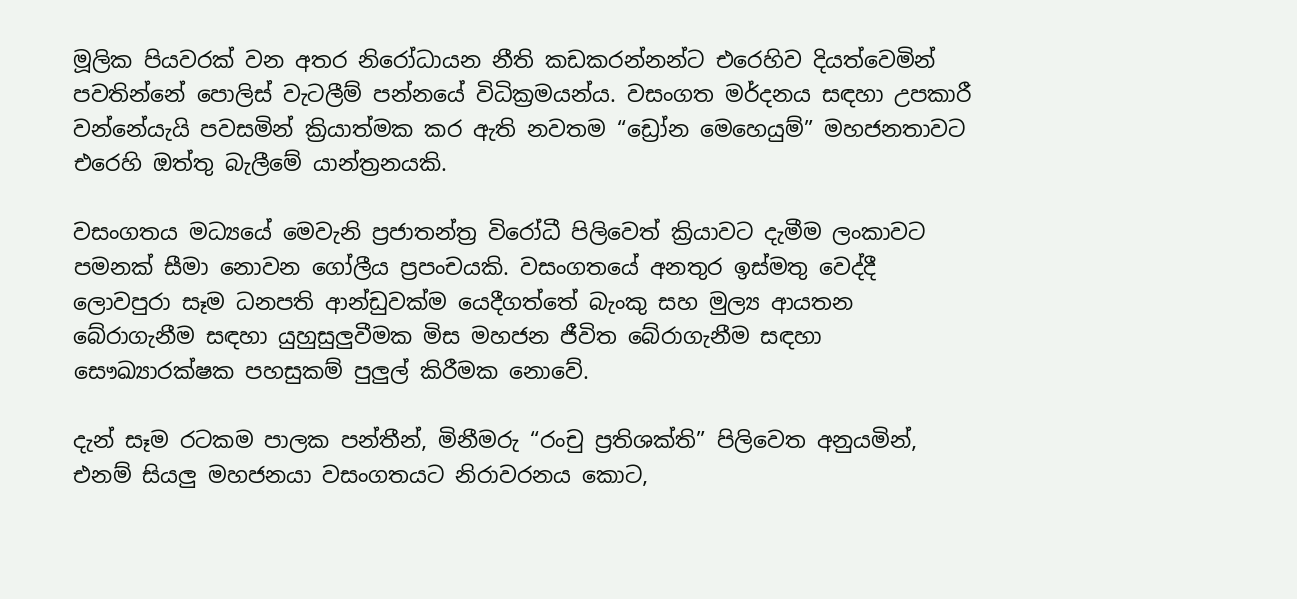මූලික පියවරක් වන අතර නිරෝධායන නීති කඩකරන්නන්ට එරෙහිව දියත්වෙමින් පවතින්නේ පොලිස් වැටලීම් පන්නයේ විධික්‍රමයන්ය. වසංගත මර්දනය සඳහා උපකාරී වන්නේයැයි පවසමින් ක්‍රියාත්මක කර ඇති නවතම “ඩ්‍රෝන මෙහෙයුම්” මහජනතාවට එරෙහි ඔත්තු බැලීමේ යාන්ත්‍රනයකි.

වසංගතය මධ්‍යයේ මෙවැනි ප්‍රජාතන්ත්‍ර විරෝධී පිලිවෙත් ක්‍රියාවට දැමීම ලංකාවට පමනක් සීමා නොවන ගෝලීය ප්‍රපංචයකි. වසංගතයේ අනතුර ඉස්මතු වෙද්දී ලොවපුරා සෑම ධනපති ආන්ඩුවක්ම යෙදීගත්තේ බැංකු සහ මුල්‍ය ආයතන බේරාගැනීම සඳහා යුහුසුලුවීමක මිස මහජන ජීවිත බේරාගැනීම සඳහා සෞඛ්‍යාරක්ෂක පහසුකම් පුලුල් කිරීමක නොවේ.

දැන් සෑම රටකම පාලක පන්තීන්, මිනීමරු “රංචු ප්‍රතිශක්ති” පිලිවෙත අනුයමින්, එනම් සියලු මහජනයා වසංගතයට නිරාවරනය කොට,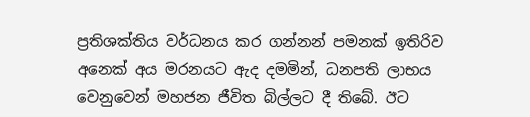ප්‍රතිශක්තිය වර්ධනය කර ගන්නන් පමනක් ඉතිරිව අනෙක් අය මරනයට ඇද දමමින්, ධනපති ලාභය වෙනුවෙන් මහජන ජීවිත බිල්ලට දී තිබේ. ඊට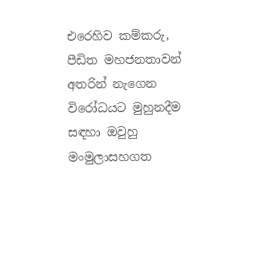එරෙහිව කම්කරු, පීඩිත මහජනතාවන් අතරින් නැගෙන විරෝධයට මුහුනදීම සඳහා ඔවුහු මංමුලාසහගත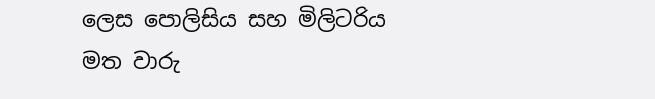ලෙස පොලිසිය සහ මිලිටරිය මත වාරු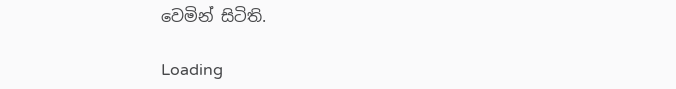වෙමින් සිටිති.

Loading